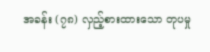အခန်း (၇၈) လှည့်စားထားသော တုပမှု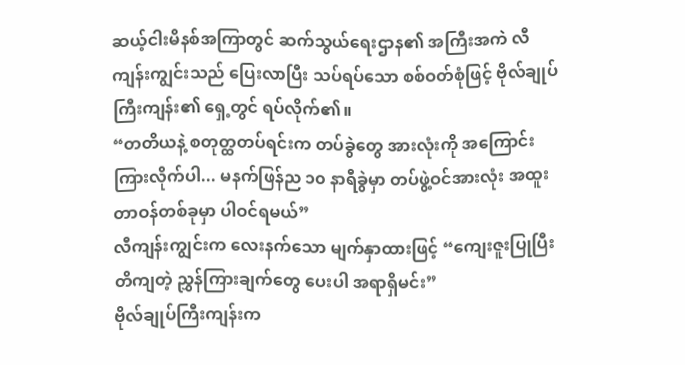ဆယ့်ငါးမိနစ်အကြာတွင် ဆက်သွယ်ရေးဌာန၏ အကြီးအကဲ လီကျန်းကျွင်းသည် ပြေးလာပြီး သပ်ရပ်သော စစ်ဝတ်စုံဖြင့် ဗိုလ်ချုပ်ကြီးကျန်း၏ ရှေ့တွင် ရပ်လိုက်၏။
“တတိယနဲ့ စတုတ္ထတပ်ရင်းက တပ်ခွဲတွေ အားလုံးကို အကြောင်းကြားလိုက်ပါ... မနက်ဖြန်ည ၁၀ နာရီခွဲမှာ တပ်ဖွဲ့ဝင်အားလုံး အထူးတာဝန်တစ်ခုမှာ ပါဝင်ရမယ်”
လီကျန်းကျွင်းက လေးနက်သော မျက်နှာထားဖြင့် “ကျေးဇူးပြုပြီး တိကျတဲ့ ညွှန်ကြားချက်တွေ ပေးပါ အရာရှိမင်း”
ဗိုလ်ချုပ်ကြီးကျန်းက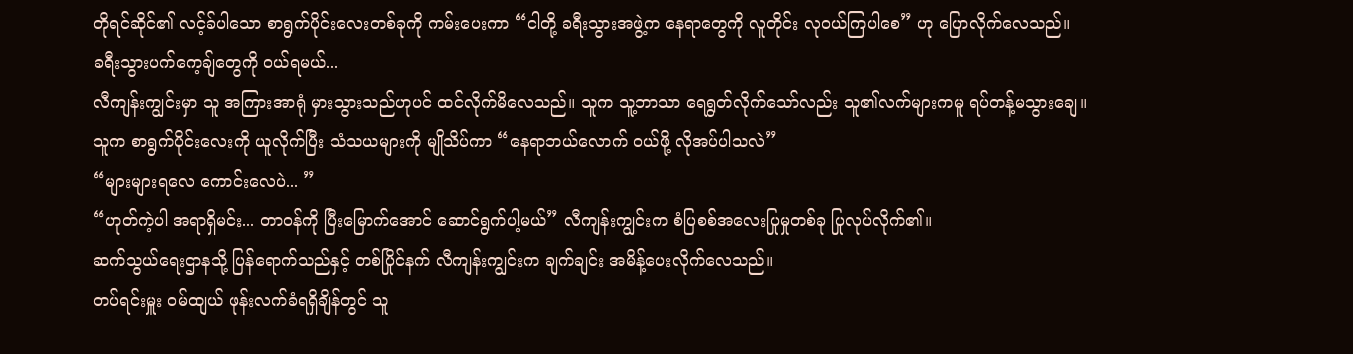တိုရင်ဆိုင်၏ လင့်ခ်ပါသော စာရွက်ပိုင်းလေးတစ်ခုကို ကမ်းပေးကာ “ငါတို့ ခရီးသွားအဖွဲ့က နေရာတွေကို လူတိုင်း လုဝယ်ကြပါစေ” ဟု ပြောလိုက်လေသည်။
ခရီးသွားပက်ကေ့ချ်တွေကို ဝယ်ရမယ်...
လီကျန်းကျွင်းမှာ သူ အကြားအာရုံ မှားသွားသည်ဟုပင် ထင်လိုက်မိလေသည်။ သူက သူ့ဘာသာ ရေရွတ်လိုက်သော်လည်း သူ၏လက်များကမူ ရပ်တန့်မသွားချေ။
သူက စာရွက်ပိုင်းလေးကို ယူလိုက်ပြီး သံသယများကို မျိုသိပ်ကာ “နေရာဘယ်လောက် ဝယ်ဖို့ လိုအပ်ပါသလဲ”
“များများရလေ ကောင်းလေပဲ... ”
“ဟုတ်ကဲ့ပါ အရာရှိမင်း... တာဝန်ကို ပြီးမြောက်အောင် ဆောင်ရွက်ပါ့မယ်” လီကျန်းကျွင်းက စံပြစစ်အလေးပြုမှုတစ်ခု ပြုလုပ်လိုက်၏။
ဆက်သွယ်ရေးဌာနသို့ ပြန်ရောက်သည်နှင့် တစ်ပြိုင်နက် လီကျန်းကျွင်းက ချက်ချင်း အမိန့်ပေးလိုက်လေသည်။
တပ်ရင်းမှူး ဝမ်ထျယ် ဖုန်းလက်ခံရရှိချိန်တွင် သူ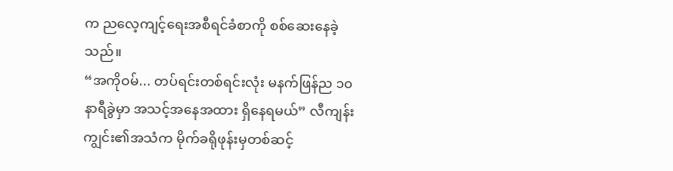က ညလေ့ကျင့်ရေးအစီရင်ခံစာကို စစ်ဆေးနေခဲ့သည်။
“အကိုဝမ်... တပ်ရင်းတစ်ရင်းလုံး မနက်ဖြန်ည ၁၀ နာရီခွဲမှာ အသင့်အနေအထား ရှိနေရမယ်” လီကျန်းကျွင်း၏အသံက မိုက်ခရိုဖုန်းမှတစ်ဆင့်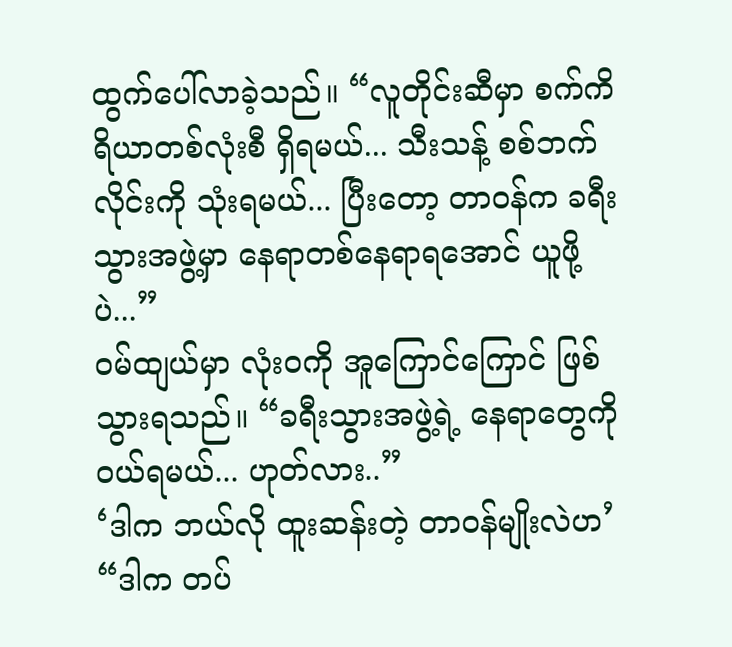ထွက်ပေါ်လာခဲ့သည်။ “လူတိုင်းဆီမှာ စက်ကိရိယာတစ်လုံးစီ ရှိရမယ်... သီးသန့် စစ်ဘက်လိုင်းကို သုံးရမယ်... ပြီးတော့ တာဝန်က ခရီးသွားအဖွဲ့မှာ နေရာတစ်နေရာရအောင် ယူဖို့ပဲ...”
ဝမ်ထျယ်မှာ လုံးဝကို အူကြောင်ကြောင် ဖြစ်သွားရသည်။ “ခရီးသွားအဖွဲ့ရဲ့ နေရာတွေကို ဝယ်ရမယ်... ဟုတ်လား..”
‘ဒါက ဘယ်လို ထူးဆန်းတဲ့ တာဝန်မျိုးလဲဟ’
“ဒါက တပ်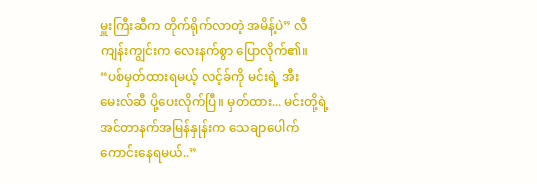မှူးကြီးဆီက တိုက်ရိုက်လာတဲ့ အမိန့်ပဲ” လီကျန်းကျွင်းက လေးနက်စွာ ပြောလိုက်၏။ “ပစ်မှတ်ထားရမယ့် လင့်ခ်ကို မင်းရဲ့ အီးမေးလ်ဆီ ပို့ပေးလိုက်ပြီ။ မှတ်ထား... မင်းတို့ရဲ့ အင်တာနက်အမြန်နှုန်းက သေချာပေါက် ကောင်းနေရမယ်..”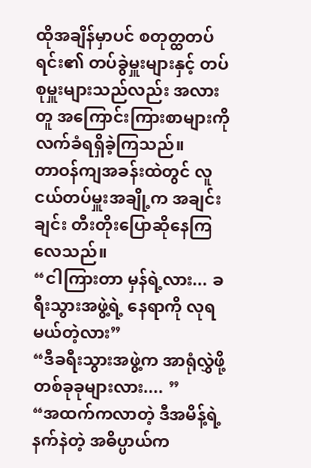ထိုအချိန်မှာပင် စတုတ္ထတပ်ရင်း၏ တပ်ခွဲမှူးများနှင့် တပ်စုမှူးများသည်လည်း အလားတူ အကြောင်းကြားစာများကို လက်ခံရရှိခဲ့ကြသည်။
တာဝန်ကျအခန်းထဲတွင် လူငယ်တပ်မှူးအချို့က အချင်းချင်း တီးတိုးပြောဆိုနေကြလေသည်။
“ငါကြားတာ မှန်ရဲ့လား... ခရီးသွားအဖွဲ့ရဲ့ နေရာကို လုရမယ်တဲ့လား”
“ဒီခရီးသွားအဖွဲ့က အာရုံလွှဲဖို့ တစ်ခုခုများလား.... ”
“အထက်ကလာတဲ့ ဒီအမိန့်ရဲ့ နက်နဲတဲ့ အဓိပ္ပာယ်က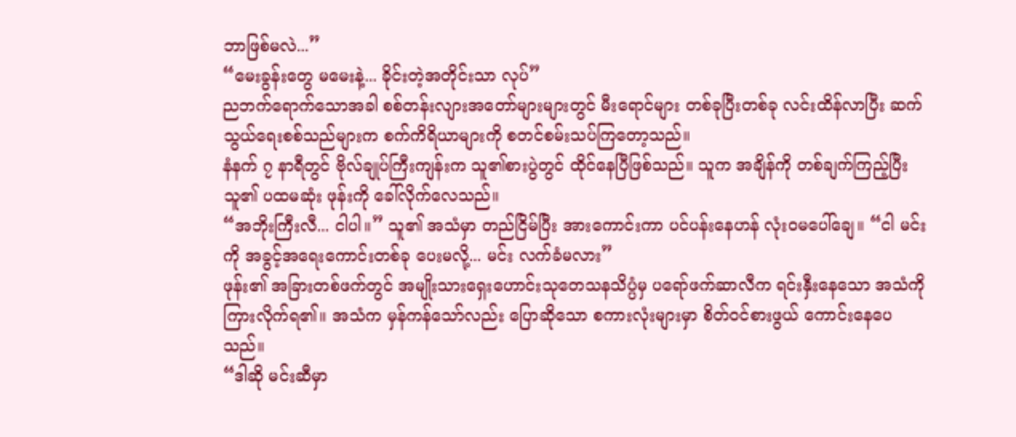ဘာဖြစ်မလဲ...”
“မေးခွန်းတွေ မမေးနဲ့... ခိုင်းတဲ့အတိုင်းသာ လုပ်”
ညဘက်ရောက်သောအခါ စစ်တန်းလျားအတော်များများတွင် မီးရောင်များ တစ်ခုပြီးတစ်ခု လင်းထိန်လာပြီး ဆက်သွယ်ရေးစစ်သည်များက စက်ကိရိယာများကို စတင်စမ်းသပ်ကြတော့သည်။
နံနက် ၇ နာရီတွင် ဗိုလ်ချုပ်ကြီးကျန်းက သူ၏စားပွဲတွင် ထိုင်နေပြီဖြစ်သည်။ သူက အချိန်ကို တစ်ချက်ကြည့်ပြီး သူ၏ ပထမဆုံး ဖုန်းကို ခေါ်လိုက်လေသည်။
“အဘိုးကြီးလီ... ငါပါ။” သူ၏ အသံမှာ တည်ငြိမ်ပြီး အားကောင်းကာ ပင်ပန်းနေဟန် လုံးဝမပေါ်ချေ။ “ငါ မင်းကို အခွင့်အရေးကောင်းတစ်ခု ပေးမလို့... မင်း လက်ခံမလား”
ဖုန်း၏ အခြားတစ်ဖက်တွင် အမျိုးသားရှေးဟောင်းသုတေသနသိပ္ပံမှ ပရော်ဖက်ဆာလီက ရင်းနှီးနေသော အသံကို ကြားလိုက်ရ၏။ အသံက မှန်ကန်သော်လည်း ပြောဆိုသော စကားလုံးများမှာ စိတ်ဝင်စားဖွယ် ကောင်းနေပေသည်။
“ဒါဆို မင်းဆီမှာ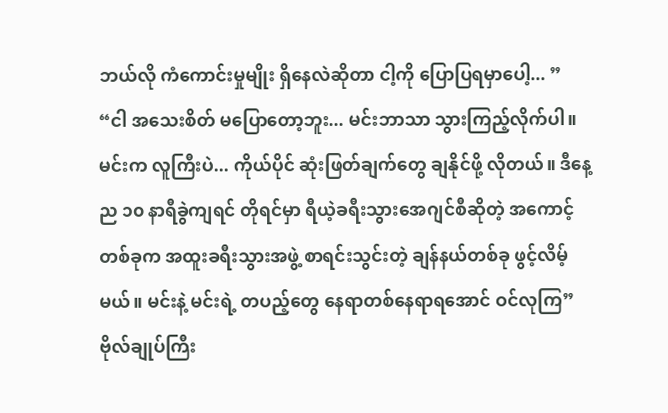ဘယ်လို ကံကောင်းမှုမျိုး ရှိနေလဲဆိုတာ ငါ့ကို ပြောပြရမှာပေါ့... ”
“ငါ အသေးစိတ် မပြောတော့ဘူး... မင်းဘာသာ သွားကြည့်လိုက်ပါ။ မင်းက လူကြီးပဲ... ကိုယ်ပိုင် ဆုံးဖြတ်ချက်တွေ ချနိုင်ဖို့ လိုတယ်။ ဒီနေ့ည ၁၀ နာရီခွဲကျရင် တိုရင်မှာ ရီယဲ့ခရီးသွားအေဂျင်စီဆိုတဲ့ အကောင့်တစ်ခုက အထူးခရီးသွားအဖွဲ့ စာရင်းသွင်းတဲ့ ချန်နယ်တစ်ခု ဖွင့်လိမ့်မယ်။ မင်းနဲ့ မင်းရဲ့ တပည့်တွေ နေရာတစ်နေရာရအောင် ဝင်လုကြ” ဗိုလ်ချုပ်ကြီး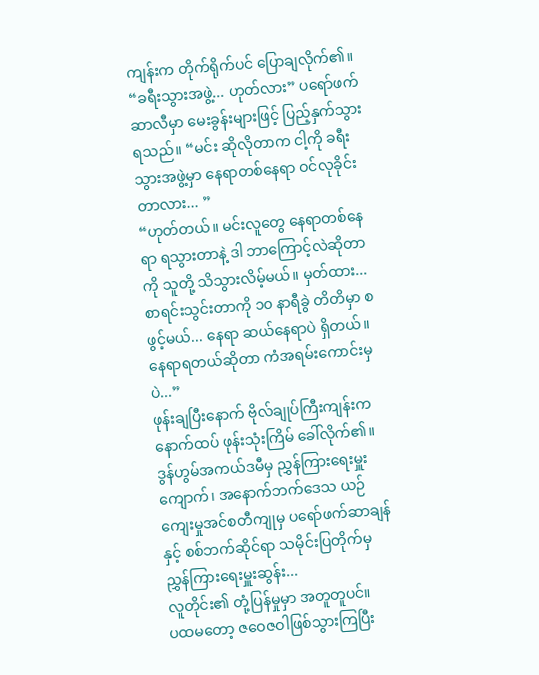ကျန်းက တိုက်ရိုက်ပင် ပြောချလိုက်၏။
“ခရီးသွားအဖွဲ့... ဟုတ်လား” ပရော်ဖက်ဆာလီမှာ မေးခွန်းများဖြင့် ပြည့်နှက်သွားရသည်။ “မင်း ဆိုလိုတာက ငါ့ကို ခရီးသွားအဖွဲ့မှာ နေရာတစ်နေရာ ဝင်လုခိုင်းတာလား... ”
“ဟုတ်တယ်။ မင်းလူတွေ နေရာတစ်နေရာ ရသွားတာနဲ့ ဒါ ဘာကြောင့်လဲဆိုတာကို သူတို့ သိသွားလိမ့်မယ်။ မှတ်ထား... စာရင်းသွင်းတာကို ၁၀ နာရီခွဲ တိတိမှာ စဖွင့်မယ်... နေရာ ဆယ်နေရာပဲ ရှိတယ်။ နေရာရတယ်ဆိုတာ ကံအရမ်းကောင်းမှပဲ...”
ဖုန်းချပြီးနောက် ဗိုလ်ချုပ်ကြီးကျန်းက နောက်ထပ် ဖုန်းသုံးကြိမ် ခေါ်လိုက်၏။
ဒွန်ဟွမ်အကယ်ဒမီမှ ညွှန်ကြားရေးမှူးကျောက်၊ အနောက်ဘက်ဒေသ ယဉ်ကျေးမှုအင်စတီကျုမှ ပရော်ဖက်ဆာချန်နှင့် စစ်ဘက်ဆိုင်ရာ သမိုင်းပြတိုက်မှ ညွှန်ကြားရေးမှူးဆွန်း...
လူတိုင်း၏ တုံ့ပြန်မှုမှာ အတူတူပင်။
ပထမတော့ ဇဝေဇဝါဖြစ်သွားကြပြီး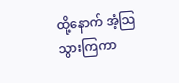ထို့နောက် အံ့သြသွားကြကာ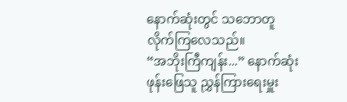နောက်ဆုံးတွင် သဘောတူလိုက်ကြလေသည်။
“အဘိုးကြီကျန်း...” နောက်ဆုံး ဖုန်းဖြေသူ ညွှန်ကြားရေးမှူး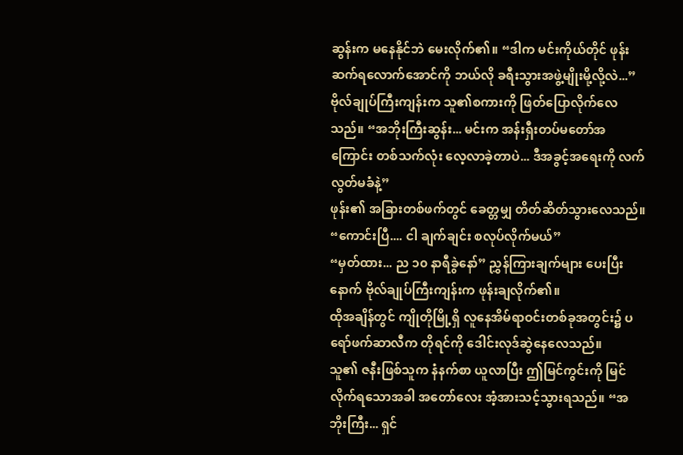ဆွန်းက မနေနိုင်ဘဲ မေးလိုက်၏။ “ဒါက မင်းကိုယ်တိုင် ဖုန်းဆက်ရလောက်အောင်ကို ဘယ်လို ခရီးသွားအဖွဲ့မျိုးမို့လို့လဲ...”
ဗိုလ်ချုပ်ကြီးကျန်းက သူ၏စကားကို ဖြတ်ပြောလိုက်လေသည်။ “အဘိုးကြီးဆွန်း... မင်းက အန်းရှီးတပ်မတော်အကြောင်း တစ်သက်လုံး လေ့လာခဲ့တာပဲ... ဒီအခွင့်အရေးကို လက်လွတ်မခံနဲ့”
ဖုန်း၏ အခြားတစ်ဖက်တွင် ခေတ္တမျှ တိတ်ဆိတ်သွားလေသည်။ “ကောင်းပြီ.... ငါ ချက်ချင်း စလုပ်လိုက်မယ်”
“မှတ်ထား... ည ၁၀ နာရီခွဲနော်” ညွှန်ကြားချက်များ ပေးပြီးနောက် ဗိုလ်ချုပ်ကြီးကျန်းက ဖုန်းချလိုက်၏။
ထိုအချိန်တွင် ကျိုတိုမြို့ရှိ လူနေအိမ်ရာဝင်းတစ်ခုအတွင်း၌ ပရော်ဖက်ဆာလီက တိုရင်ကို ဒေါင်းလုဒ်ဆွဲနေလေသည်။
သူ၏ ဇနီးဖြစ်သူက နံနက်စာ ယူလာပြီး ဤမြင်ကွင်းကို မြင်လိုက်ရသောအခါ အတော်လေး အံ့အားသင့်သွားရသည်။ “အဘိုးကြီး... ရှင်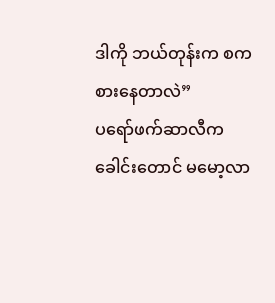ဒါကို ဘယ်တုန်းက စကစားနေတာလဲ”
ပရော်ဖက်ဆာလီက ခေါင်းတောင် မမော့လာ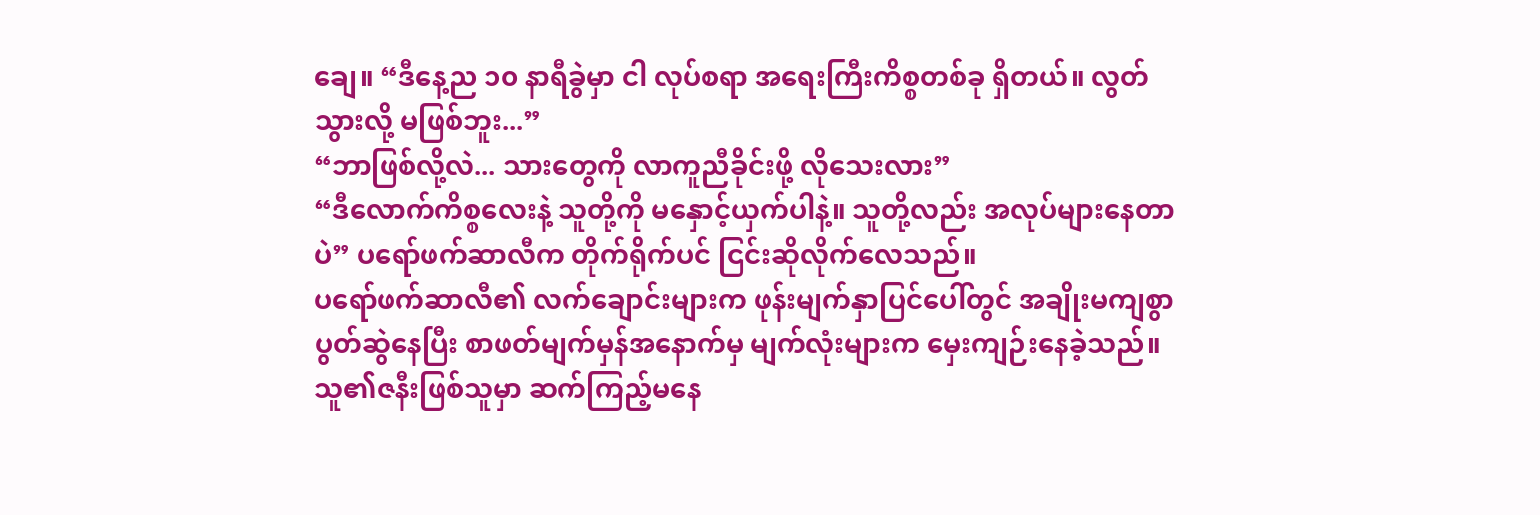ချေ။ “ဒီနေ့ည ၁၀ နာရီခွဲမှာ ငါ လုပ်စရာ အရေးကြီးကိစ္စတစ်ခု ရှိတယ်။ လွတ်သွားလို့ မဖြစ်ဘူး...”
“ဘာဖြစ်လို့လဲ... သားတွေကို လာကူညီခိုင်းဖို့ လိုသေးလား”
“ဒီလောက်ကိစ္စလေးနဲ့ သူတို့ကို မနှောင့်ယှက်ပါနဲ့။ သူတို့လည်း အလုပ်များနေတာပဲ” ပရော်ဖက်ဆာလီက တိုက်ရိုက်ပင် ငြင်းဆိုလိုက်လေသည်။
ပရော်ဖက်ဆာလီ၏ လက်ချောင်းများက ဖုန်းမျက်နှာပြင်ပေါ်တွင် အချိုးမကျစွာ ပွတ်ဆွဲနေပြီး စာဖတ်မျက်မှန်အနောက်မှ မျက်လုံးများက မှေးကျဉ်းနေခဲ့သည်။
သူ၏ဇနီးဖြစ်သူမှာ ဆက်ကြည့်မနေ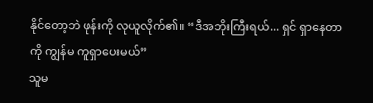နိုင်တော့ဘဲ ဖုန်းကို လုယူလိုက်၏။ “ဒီအဘိုးကြီးရယ်... ရှင် ရှာနေတာကို ကျွန်မ ကူရှာပေးမယ်”
သူမ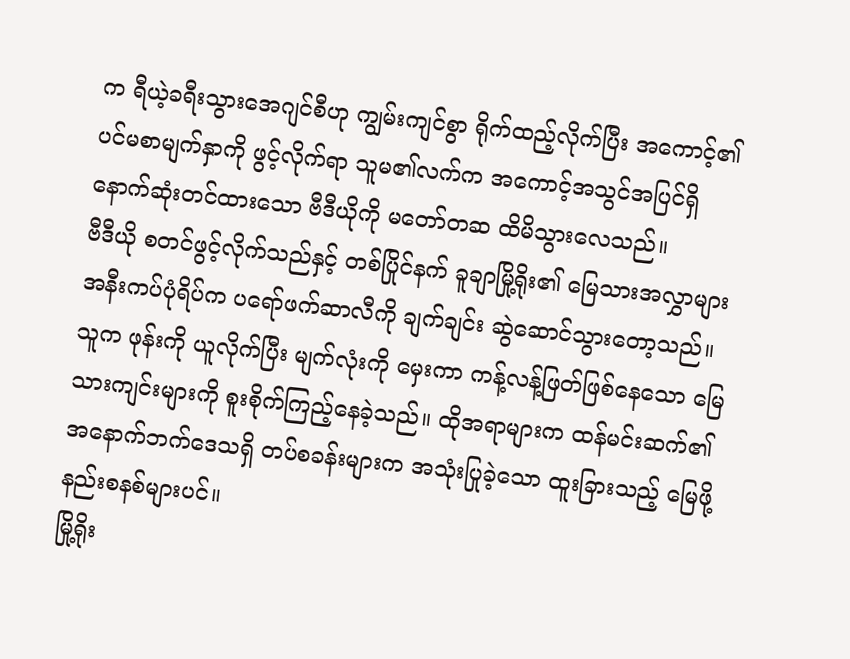က ရီယဲ့ခရီးသွားအေဂျင်စီဟု ကျွမ်းကျင်စွာ ရိုက်ထည့်လိုက်ပြီး အကောင့်၏ ပင်မစာမျက်နှာကို ဖွင့်လိုက်ရာ သူမ၏လက်က အကောင့်အသွင်အပြင်ရှိ နောက်ဆုံးတင်ထားသော ဗီဒီယိုကို မတော်တဆ ထိမိသွားလေသည်။
ဗီဒီယို စတင်ဖွင့်လိုက်သည်နှင့် တစ်ပြိုင်နက် ခူချာမြို့ရိုး၏ မြေသားအလွှာများ အနီးကပ်ပုံရိပ်က ပရော်ဖက်ဆာလီကို ချက်ချင်း ဆွဲဆောင်သွားတော့သည်။
သူက ဖုန်းကို ယူလိုက်ပြီး မျက်လုံးကို မှေးကာ ကန့်လန့်ဖြတ်ဖြစ်နေသော မြေသားကျင်းများကို စူးစိုက်ကြည့်နေခဲ့သည်။ ထိုအရာများက ထန်မင်းဆက်၏ အနောက်ဘက်ဒေသရှိ တပ်စခန်းများက အသုံးပြုခဲ့သော ထူးခြားသည့် မြေဖို့နည်းစနစ်များပင်။
မြို့ရိုး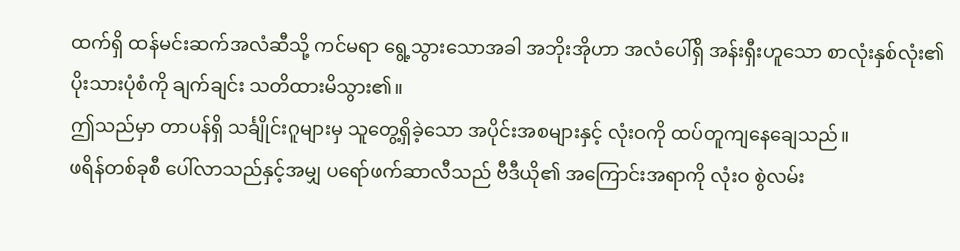ထက်ရှိ ထန်မင်းဆက်အလံဆီသို့ ကင်မရာ ရွေ့သွားသောအခါ အဘိုးအိုဟာ အလံပေါ်ရှိ အန်းရှီးဟူသော စာလုံးနှစ်လုံး၏ ပိုးသားပုံစံကို ချက်ချင်း သတိထားမိသွား၏။
ဤသည်မှာ တာပန်ရှိ သင်္ချိုင်းဂူများမှ သူတွေ့ရှိခဲ့သော အပိုင်းအစများနှင့် လုံးဝကို ထပ်တူကျနေချေသည်။
ဖရိန်တစ်ခုစီ ပေါ်လာသည်နှင့်အမျှ ပရော်ဖက်ဆာလီသည် ဗီဒီယို၏ အကြောင်းအရာကို လုံးဝ စွဲလမ်း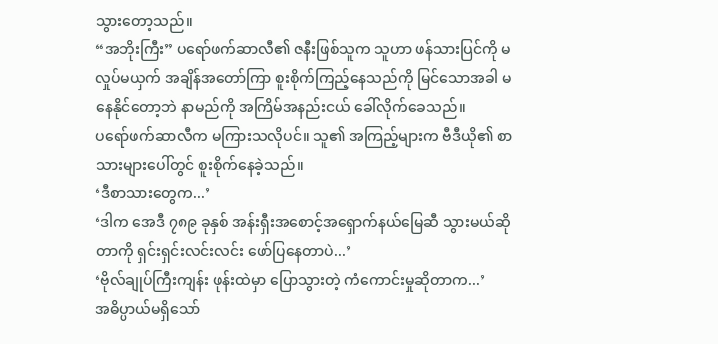သွားတော့သည်။
“အဘိုးကြီး” ပရော်ဖက်ဆာလီ၏ ဇနီးဖြစ်သူက သူဟာ ဖန်သားပြင်ကို မလှုပ်မယှက် အချိန်အတော်ကြာ စူးစိုက်ကြည့်နေသည်ကို မြင်သောအခါ မနေနိုင်တော့ဘဲ နာမည်ကို အကြိမ်အနည်းငယ် ခေါ်လိုက်ခေသည်။
ပရော်ဖက်ဆာလီက မကြားသလိုပင်။ သူ၏ အကြည့်များက ဗီဒီယို၏ စာသားများပေါ်တွင် စူးစိုက်နေခဲ့သည်။
‘ဒီစာသားတွေက...’
‘ဒါက အေဒီ ၇၈၉ ခုနှစ် အန်းရှီးအစောင့်အရှောက်နယ်မြေဆီ သွားမယ်ဆိုတာကို ရှင်းရှင်းလင်းလင်း ဖော်ပြနေတာပဲ...’
‘ဗိုလ်ချုပ်ကြီးကျန်း ဖုန်းထဲမှာ ပြောသွားတဲ့ ကံကောင်းမှုဆိုတာက...’
အဓိပ္ပာယ်မရှိသော်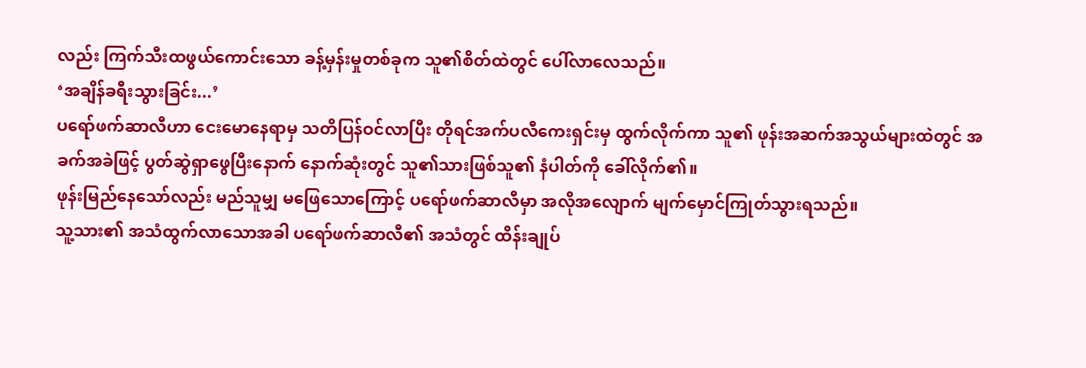လည်း ကြက်သီးထဖွယ်ကောင်းသော ခန့်မှန်းမှုတစ်ခုက သူ၏စိတ်ထဲတွင် ပေါ်လာလေသည်။
‘အချိန်ခရီးသွားခြင်း...’
ပရော်ဖက်ဆာလီဟာ ငေးမောနေရာမှ သတိပြန်ဝင်လာပြီး တိုရင်အက်ပလီကေးရှင်းမှ ထွက်လိုက်ကာ သူ၏ ဖုန်းအဆက်အသွယ်များထဲတွင် အခက်အခဲဖြင့် ပွတ်ဆွဲရှာဖွေပြီးနောက် နောက်ဆုံးတွင် သူ၏သားဖြစ်သူ၏ နံပါတ်ကို ခေါ်လိုက်၏။
ဖုန်းမြည်နေသော်လည်း မည်သူမျှ မဖြေသောကြောင့် ပရော်ဖက်ဆာလီမှာ အလိုအလျောက် မျက်မှောင်ကြုတ်သွားရသည်။
သူ့သား၏ အသံထွက်လာသောအခါ ပရော်ဖက်ဆာလီ၏ အသံတွင် ထိန်းချုပ်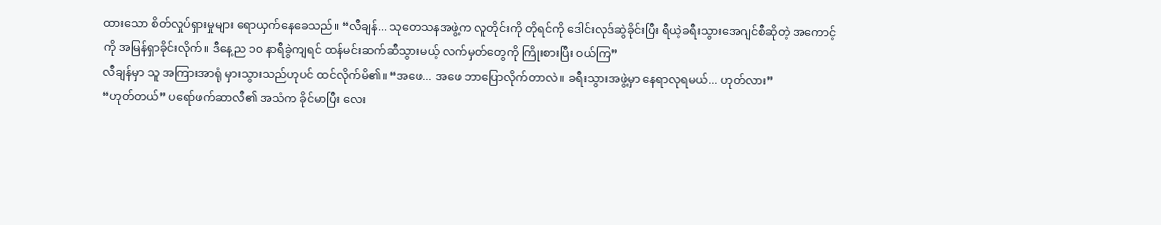ထားသော စိတ်လှုပ်ရှားမှုများ ရောယှက်နေခေသည်။ “လီချန်... သုတေသနအဖွဲ့က လူတိုင်းကို တိုရင်ကို ဒေါင်းလုဒ်ဆွဲခိုင်းပြီး ရီယဲ့ခရီးသွားအေဂျင်စီဆိုတဲ့ အကောင့်ကို အမြန်ရှာခိုင်းလိုက်။ ဒီနေ့ည ၁၀ နာရီခွဲကျရင် ထန်မင်းဆက်ဆီသွားမယ့် လက်မှတ်တွေကို ကြိုးစားပြီး ဝယ်ကြ”
လီချန်မှာ သူ အကြားအာရုံ မှားသွားသည်ဟုပင် ထင်လိုက်မိ၏။ “အဖေ... အဖေ ဘာပြောလိုက်တာလဲ။ ခရီးသွားအဖွဲ့မှာ နေရာလုရမယ်... ဟုတ်လား”
“ဟုတ်တယ်” ပရော်ဖက်ဆာလီ၏ အသံက ခိုင်မာပြီး လေး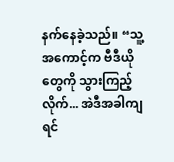နက်နေခဲ့သည်။ “သူ့အကောင့်က ဗီဒီယိုတွေကို သွားကြည့်လိုက်... အဲဒီအခါကျရင်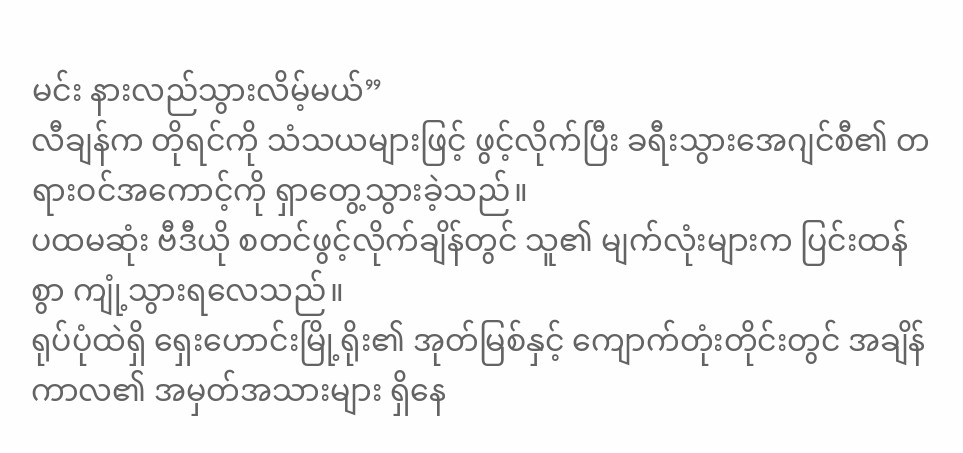မင်း နားလည်သွားလိမ့်မယ်”
လီချန်က တိုရင်ကို သံသယများဖြင့် ဖွင့်လိုက်ပြီး ခရီးသွားအေဂျင်စီ၏ တရားဝင်အကောင့်ကို ရှာတွေ့သွားခဲ့သည်။
ပထမဆုံး ဗီဒီယို စတင်ဖွင့်လိုက်ချိန်တွင် သူ၏ မျက်လုံးများက ပြင်းထန်စွာ ကျုံ့သွားရလေသည်။
ရုပ်ပုံထဲရှိ ရှေးဟောင်းမြို့ရိုး၏ အုတ်မြစ်နှင့် ကျောက်တုံးတိုင်းတွင် အချိန်ကာလ၏ အမှတ်အသားများ ရှိနေ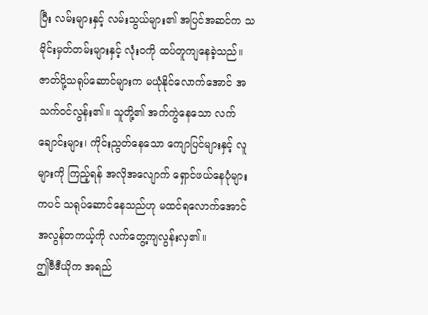ပြီး လမ်းများနှင့် လမ်းသွယ်များ၏ အပြင်အဆင်က သမိုင်းမှတ်တမ်းများနှင့် လုံးဝကို ထပ်တူကျနေခဲ့သည်။
ဇာတ်ပို့သရုပ်ဆောင်များက မယုံနိုင်လောက်အောင် အသက်ဝင်လွန်း၏။ သူတို့၏ အက်ကွဲနေသော လက်ချောင်းများ၊ ကိုင်းညွတ်နေသော ကျောပြင်များနှင့် လူများကို ကြည့်ရန် အလိုအလျောက် ရှောင်ဖယ်နေပုံများကပင် သရုပ်ဆောင်နေသည်ဟု မထင်ရလောက်အောင် အလွန်တကယ့်ကို လက်တွေ့ကျလွန်းလှ၏။
ဤဗီဒီယိုက အရည်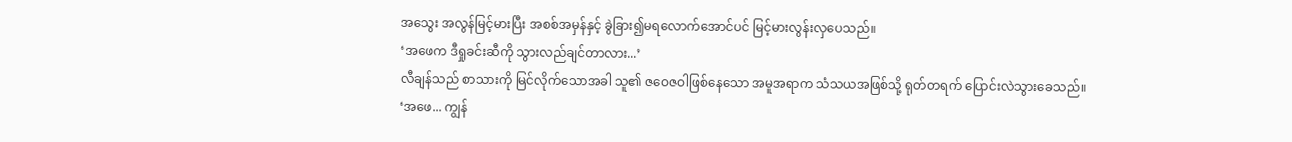အသွေး အလွန်မြင့်မားပြီး အစစ်အမှန်နှင့် ခွဲခြား၍မရလောက်အောင်ပင် မြင့်မားလွန်းလှပေသည်။
‘အဖေက ဒီရှုခင်းဆီကို သွားလည်ချင်တာလား...’
လီချန်သည် စာသားကို မြင်လိုက်သောအခါ သူ၏ ဇဝေဇဝါဖြစ်နေသော အမူအရာက သံသယအဖြစ်သို့ ရုတ်တရက် ပြောင်းလဲသွားခေသည်။
‘အဖေ... ကျွန်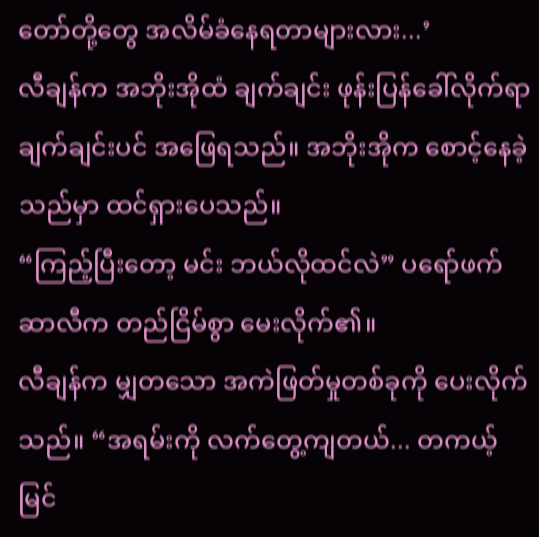တော်တို့တွေ အလိမ်ခံနေရတာများလား...’
လီချန်က အဘိုးအိုထံ ချက်ချင်း ဖုန်းပြန်ခေါ်လိုက်ရာ ချက်ချင်းပင် အဖြေရသည်။ အဘိုးအိုက စောင့်နေခဲ့သည်မှာ ထင်ရှားပေသည်။
“ကြည့်ပြီးတော့ မင်း ဘယ်လိုထင်လဲ” ပရော်ဖက်ဆာလီက တည်ငြိမ်စွာ မေးလိုက်၏။
လီချန်က မျှတသော အကဲဖြတ်မှုတစ်ခုကို ပေးလိုက်သည်။ “အရမ်းကို လက်တွေ့ကျတယ်... တကယ့် မြင်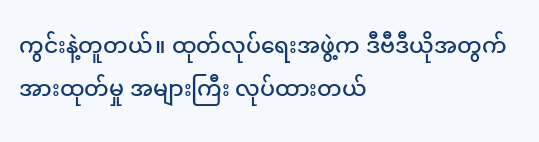ကွင်းနဲ့တူတယ်။ ထုတ်လုပ်ရေးအဖွဲ့က ဒီဗီဒီယိုအတွက် အားထုတ်မှု အများကြီး လုပ်ထားတယ်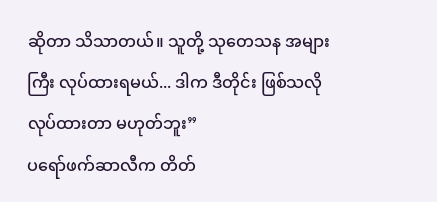ဆိုတာ သိသာတယ်။ သူတို့ သုတေသန အများကြီး လုပ်ထားရမယ်... ဒါက ဒီတိုင်း ဖြစ်သလို လုပ်ထားတာ မဟုတ်ဘူး”
ပရော်ဖက်ဆာလီက တိတ်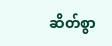ဆိတ်စွာ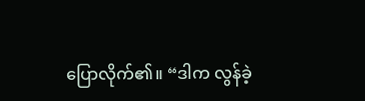ပြောလိုက်၏။ “ဒါက လွန်ခဲ့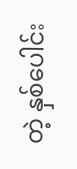တဲ့ နှစ်ပေါင်း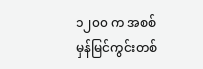၁၂၀၀ က အစစ်မှန်မြင်ကွင်းတစ်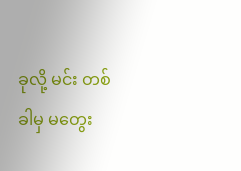ခုလို့ မင်း တစ်ခါမှ မတွေး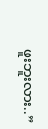ဖူးဘူးလား..”